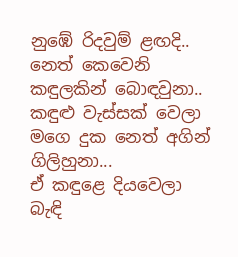නුඹේ රිදවුම් ළඟදි..
නෙත් කෙවෙනි කඳුලකින් බොඳවුනා..
කඳුළු වැස්සක් වෙලා
මගෙ දුක නෙත් අගින්
ගිලිහුනා...
ඒ කඳුළෙ දියවෙලා බැඳි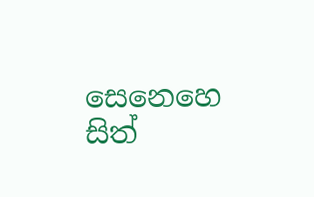සෙනෙහෙ
සිත්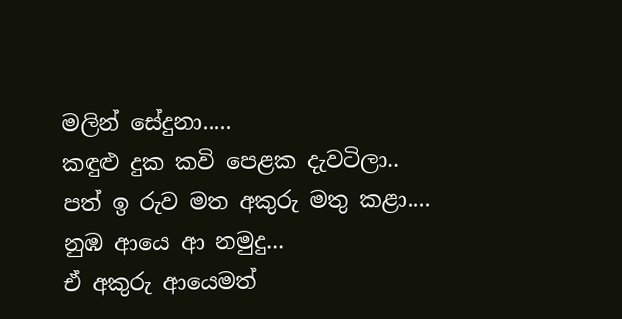මලින් සේදුනා.....
කඳුළු දුක කවි පෙළක දැවටිලා..
පත් ඉ රුව මත අකුරු මතු කළා....
නුඹ ආයෙ ආ නමුදු...
ඒ අකුරු ආයෙමත්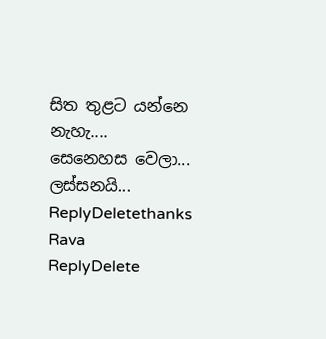සිත තුළට යන්නෙ නැහැ....
සෙනෙහස වෙලා...
ලස්සනයි...
ReplyDeletethanks Rava
ReplyDelete